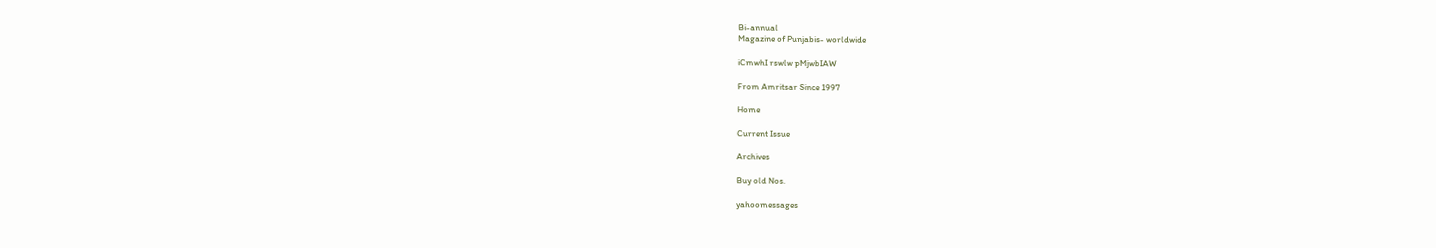Bi-annual
Magazine of Punjabis- worldwide

iCmwhI rswlw pMjwbIAW

From Amritsar Since 1997

Home

Current Issue

Archives

Buy old Nos.

yahoomessages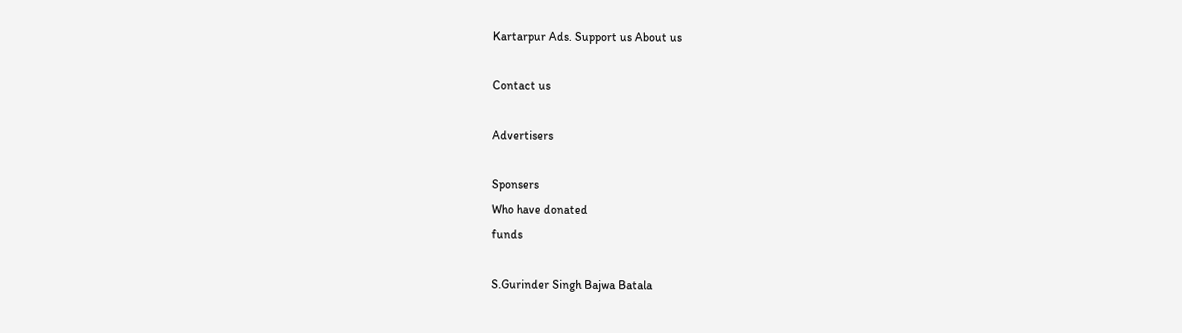Kartarpur Ads. Support us About us

Contact us

Advertisers

Sponsers
Who have donated
funds

S.Gurinder Singh Bajwa Batala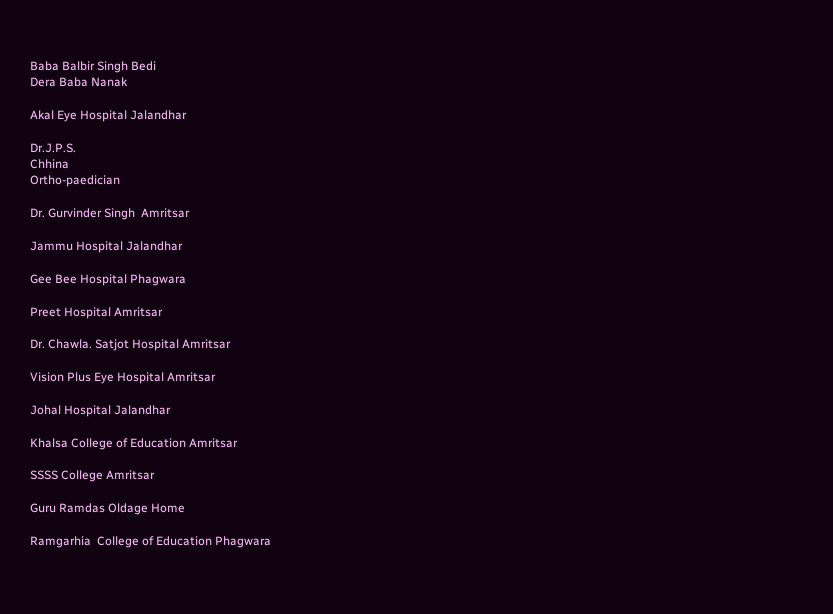Baba Balbir Singh Bedi
Dera Baba Nanak

Akal Eye Hospital Jalandhar

Dr.J.P.S.
Chhina
Ortho-paedician

Dr. Gurvinder Singh  Amritsar

Jammu Hospital Jalandhar

Gee Bee Hospital Phagwara

Preet Hospital Amritsar

Dr. Chawla. Satjot Hospital Amritsar

Vision Plus Eye Hospital Amritsar

Johal Hospital Jalandhar

Khalsa College of Education Amritsar

SSSS College Amritsar

Guru Ramdas Oldage Home

Ramgarhia  College of Education Phagwara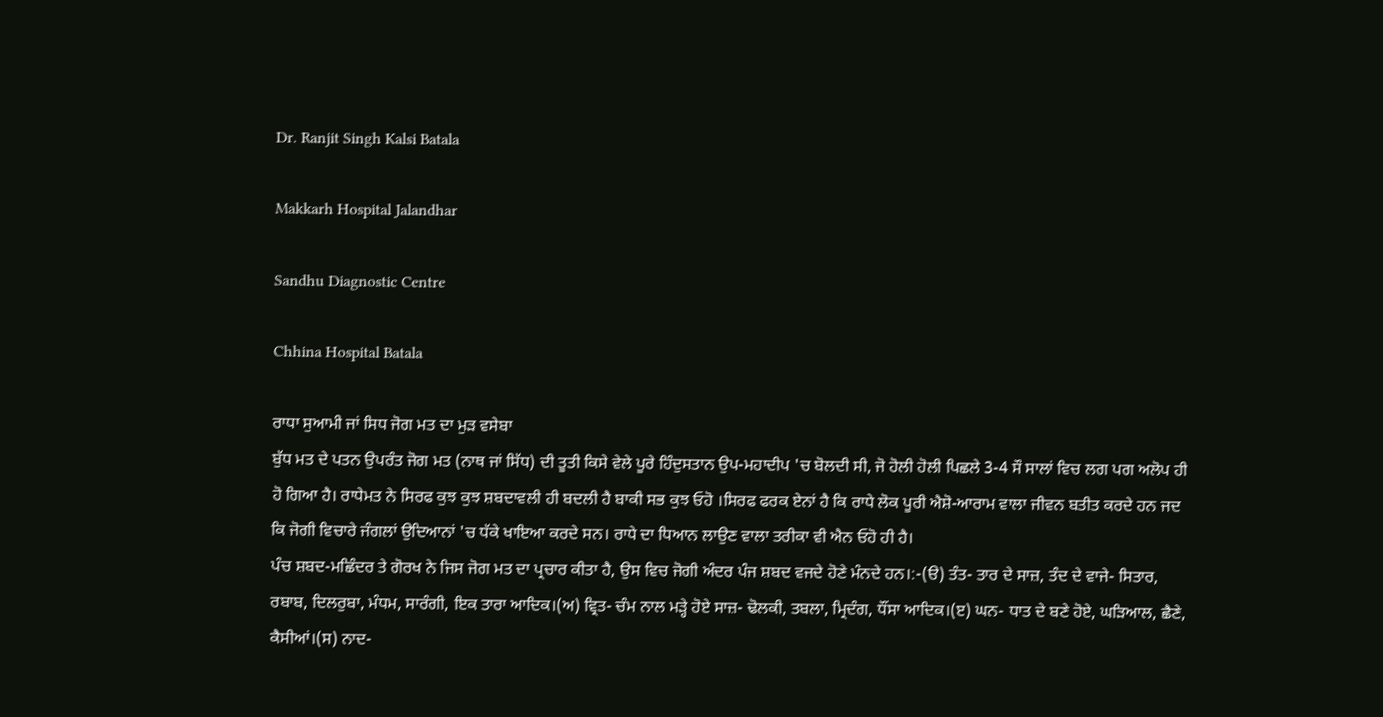Dr. Ranjit Singh Kalsi Batala

Makkarh Hospital Jalandhar

Sandhu Diagnostic Centre

Chhina Hospital Batala

ਰਾਧਾ ਸੁਆਮੀ ਜਾਂ ਸਿਧ ਜੋਗ ਮਤ ਦਾ ਮੁੜ ਵਸੇਬਾ
ਬੁੱਧ ਮਤ ਦੇ ਪਤਨ ਉਪਰੰਤ ਜੋਗ ਮਤ (ਨਾਥ ਜਾਂ ਸਿੱਧ) ਦੀ ਤੂਤੀ ਕਿਸੇ ਵੇਲੇ ਪੂਰੇ ਹਿੰਦੁਸਤਾਨ ਉਪ-ਮਹਾਦੀਪ 'ਚ ਬੋਲਦੀ ਸੀ, ਜੋ ਹੋਲੀ ਹੋਲੀ ਪਿਛਲੇ 3-4 ਸੌ ਸਾਲਾਂ ਵਿਚ ਲਗ ਪਗ ਅਲੋਪ ਹੀ ਹੋ ਗਿਆ ਹੈ। ਰਾਧੇਮਤ ਨੇ ਸਿਰਫ ਕੁਝ ਕੁਝ ਸ਼ਬਦਾਵਲੀ ਹੀ ਬਦਲੀ ਹੈ ਬਾਕੀ ਸਭ ਕੁਝ ਓਹੋ ।ਸਿਰਫ ਫਰਕ ਏਨਾਂ ਹੈ ਕਿ ਰਾਧੇ ਲੋਕ ਪੂਰੀ ਐਸ਼ੋ-ਆਰਾਮ ਵਾਲਾ ਜੀਵਨ ਬਤੀਤ ਕਰਦੇ ਹਨ ਜਦ ਕਿ ਜੋਗੀ ਵਿਚਾਰੇ ਜੰਗਲਾਂ ਉਦਿਆਨਾਂ 'ਚ ਧੱਕੇ ਖਾਇਆ ਕਰਦੇ ਸਨ। ਰਾਧੇ ਦਾ ਧਿਆਨ ਲਾਉਣ ਵਾਲਾ ਤਰੀਕਾ ਵੀ ਐਨ ਓਹੋ ਹੀ ਹੈ।
ਪੰਚ ਸ਼ਬਦ-ਮਛਿੰਦਰ ਤੇ ਗੋਰਖ ਨੇ ਜਿਸ ਜੋਗ ਮਤ ਦਾ ਪ੍ਰਚਾਰ ਕੀਤਾ ਹੈ, ਉਸ ਵਿਚ ਜੋਗੀ ਅੰਦਰ ਪੰਜ ਸ਼ਬਦ ਵਜਦੇ ਹੋਣੇ ਮੰਨਦੇ ਹਨ।:-(ੳ) ਤੰਤ- ਤਾਰ ਦੇ ਸਾਜ਼, ਤੰਦ ਦੇ ਵਾਜੇ- ਸਿਤਾਰ, ਰਬਾਬ, ਦਿਲਰੁਬਾ, ਮੰਧਮ, ਸਾਰੰਗੀ, ਇਕ ਤਾਰਾ ਆਦਿਕ।(ਅ) ਵ੍ਰਿਤ- ਚੰਮ ਨਾਲ ਮੜ੍ਹੇ ਹੋਏ ਸਾਜ਼- ਢੋਲਕੀ, ਤਬਲਾ, ਮ੍ਰਿਦੰਗ, ਧੌਂਸਾ ਆਦਿਕ।(ੲ) ਘਨ- ਧਾਤ ਦੇ ਬਣੇ ਹੋਏ, ਘੜਿਆਲ, ਛੈਣੇ, ਕੈਸੀਆਂ।(ਸ) ਨਾਦ-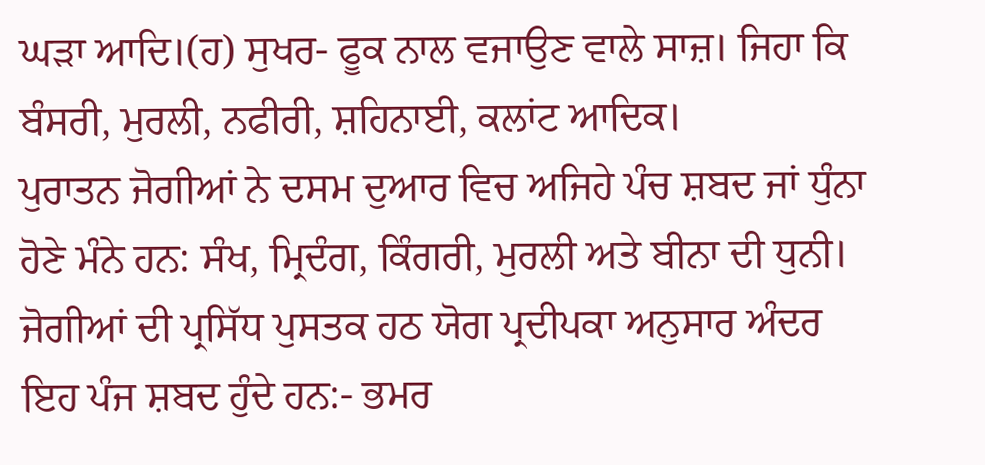ਘੜਾ ਆਦਿ।(ਹ) ਸੁਖਰ- ਫੂਕ ਨਾਲ ਵਜਾਉਣ ਵਾਲੇ ਸਾਜ਼। ਜਿਹਾ ਕਿ ਬੰਸਰੀ, ਮੁਰਲੀ, ਨਫੀਰੀ, ਸ਼ਹਿਨਾਈ, ਕਲਾਂਟ ਆਦਿਕ।
ਪੁਰਾਤਨ ਜੋਗੀਆਂ ਨੇ ਦਸਮ ਦੁਆਰ ਵਿਚ ਅਜਿਹੇ ਪੰਚ ਸ਼ਬਦ ਜਾਂ ਧੁੰਨਾ ਹੋਣੇ ਮੰਨੇ ਹਨ: ਸੰਖ, ਮ੍ਰਿਦੰਗ, ਕਿੰਗਰੀ, ਮੁਰਲੀ ਅਤੇ ਬੀਨਾ ਦੀ ਧੁਨੀ। ਜੋਗੀਆਂ ਦੀ ਪ੍ਰਸਿੱਧ ਪੁਸਤਕ ਹਠ ਯੋਗ ਪ੍ਰਦੀਪਕਾ ਅਨੁਸਾਰ ਅੰਦਰ ਇਹ ਪੰਜ ਸ਼ਬਦ ਹੁੰਦੇ ਹਨ:- ਭਮਰ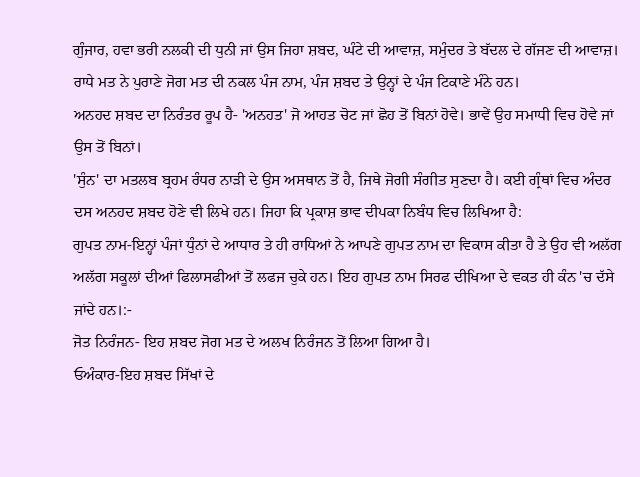ਗੁੰਜਾਰ, ਹਵਾ ਭਰੀ ਨਲਕੀ ਦੀ ਧੁਨੀ ਜਾਂ ਉਸ ਜਿਹਾ ਸ਼ਬਦ, ਘੰਟੇ ਦੀ ਆਵਾਜ਼, ਸਮੁੰਦਰ ਤੇ ਬੱਦਲ ਦੇ ਗੱਜਣ ਦੀ ਆਵਾਜ਼।
ਰਾਧੇ ਮਤ ਨੇ ਪੁਰਾਣੇ ਜੋਗ ਮਤ ਦੀ ਨਕਲ ਪੰਜ ਨਾਮ, ਪੰਜ ਸ਼ਬਦ ਤੇ ਉਨ੍ਹਾਂ ਦੇ ਪੰਜ ਟਿਕਾਣੇ ਮੰਨੇ ਹਨ।
ਅਨਹਦ ਸ਼ਬਦ ਦਾ ਨਿਰੰਤਰ ਰੂਪ ਹੈ- 'ਅਨਹਤ' ਜੋ ਆਹਤ ਚੋਟ ਜਾਂ ਛੋਹ ਤੋਂ ਬਿਨਾਂ ਹੋਵੇ। ਭਾਵੇਂ ਉਹ ਸਮਾਧੀ ਵਿਚ ਹੋਵੇ ਜਾਂ ਉਸ ਤੋਂ ਬਿਨਾਂ।
'ਸੁੰਨ' ਦਾ ਮਤਲਬ ਬ੍ਰਹਮ ਰੰਧਰ ਨਾੜੀ ਦੇ ਉਸ ਅਸਥਾਨ ਤੋਂ ਹੈ, ਜਿਥੇ ਜੋਗੀ ਸੰਗੀਤ ਸੁਣਦਾ ਹੈ। ਕਈ ਗ੍ਰੰਥਾਂ ਵਿਚ ਅੰਦਰ ਦਸ ਅਨਹਦ ਸ਼ਬਦ ਹੋਣੇ ਵੀ ਲਿਖੇ ਹਨ। ਜਿਹਾ ਕਿ ਪ੍ਰਕਾਸ਼ ਭਾਵ ਦੀਪਕਾ ਨਿਬੰਧ ਵਿਚ ਲਿਖਿਆ ਹੈ:
ਗੁਪਤ ਨਾਮ-ਇਨ੍ਹਾਂ ਪੰਜਾਂ ਧੁੰਨਾਂ ਦੇ ਆਧਾਰ ਤੇ ਹੀ ਰਾਧਿਆਂ ਨੇ ਆਪਣੇ ਗੁਪਤ ਨਾਮ ਦਾ ਵਿਕਾਸ ਕੀਤਾ ਹੈ ਤੇ ਉਹ ਵੀ ਅਲੱਗ ਅਲੱਗ ਸਕੂਲਾਂ ਦੀਆਂ ਫਿਲਾਸਫੀਆਂ ਤੋਂ ਲਫਜ ਚੁਕੇ ਹਨ। ਇਹ ਗੁਪਤ ਨਾਮ ਸਿਰਫ ਦੀਖਿਆ ਦੇ ਵਕਤ ਹੀ ਕੰਨ 'ਚ ਦੱਸੇ ਜਾਂਦੇ ਹਨ।:-
ਜੋਤ ਨਿਰੰਜਨ- ਇਹ ਸ਼ਬਦ ਜੋਗ ਮਤ ਦੇ ਅਲਖ ਨਿਰੰਜਨ ਤੋਂ ਲਿਆ ਗਿਆ ਹੈ।
ਓਅੰਕਾਰ-ਇਹ ਸ਼ਬਦ ਸਿੱਖਾਂ ਦੇ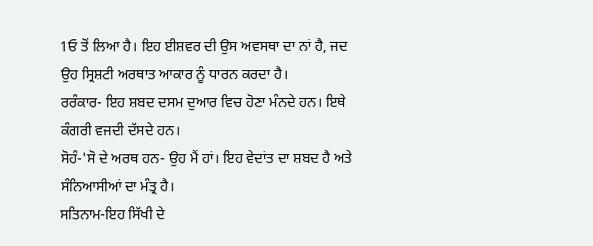1ਓ ਤੋਂ ਲਿਆ ਹੈ। ਇਹ ਈਸ਼ਵਰ ਦੀ ਉਸ ਅਵਸਥਾ ਦਾ ਨਾਂ ਹੈ, ਜਦ ਉਹ ਸ੍ਰਿਸ਼ਟੀ ਅਰਥਾਤ ਆਕਾਰ ਨੂੰ ਧਾਰਨ ਕਰਦਾ ਹੈ।
ਰਰੰਕਾਰ- ਇਹ ਸ਼ਬਦ ਦਸਮ ਦੁਆਰ ਵਿਚ ਹੋਣਾ ਮੰਨਦੇ ਹਨ। ਇਥੇ ਕੰਗਰੀ ਵਜਦੀ ਦੱਸਦੇ ਹਨ।
ਸੋਹੰ-'ਸੋ ਦੇ ਅਰਥ ਹਨ- ਉਹ ਮੈਂ ਹਾਂ। ਇਹ ਵੇਦਾਂਤ ਦਾ ਸ਼ਬਦ ਹੈ ਅਤੇ ਸੰਨਿਆਸੀਆਂ ਦਾ ਮੰਤ੍ਰ ਹੈ।
ਸਤਿਨਾਮ-ਇਹ ਸਿੱਖੀ ਦੇ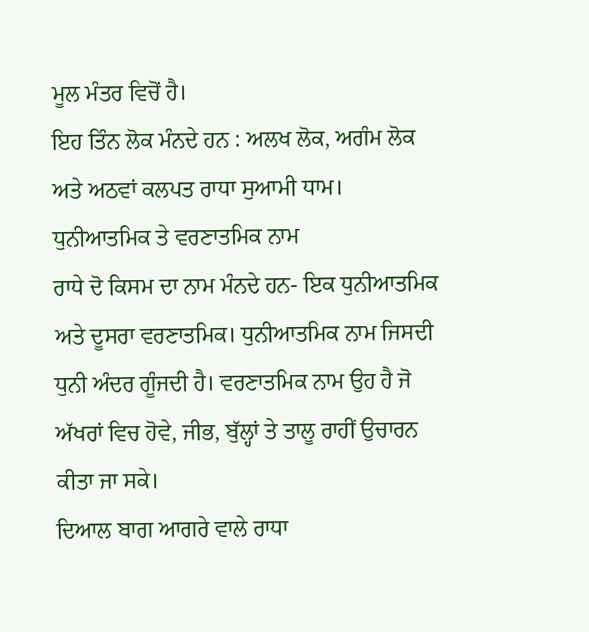ਮੂਲ ਮੰਤਰ ਵਿਚੋਂ ਹੈ।
ਇਹ ਤਿੰਨ ਲੋਕ ਮੰਨਦੇ ਹਨ : ਅਲਖ ਲੋਕ, ਅਗੰਮ ਲੋਕ ਅਤੇ ਅਠਵਾਂ ਕਲਪਤ ਰਾਧਾ ਸੁਆਮੀ ਧਾਮ।
ਧੁਨੀਆਤਮਿਕ ਤੇ ਵਰਣਾਤਮਿਕ ਨਾਮ
ਰਾਧੇ ਦੋ ਕਿਸਮ ਦਾ ਨਾਮ ਮੰਨਦੇ ਹਨ- ਇਕ ਧੁਨੀਆਤਮਿਕ ਅਤੇ ਦੂਸਰਾ ਵਰਣਾਤਮਿਕ। ਧੁਨੀਆਤਮਿਕ ਨਾਮ ਜਿਸਦੀ ਧੁਨੀ ਅੰਦਰ ਗੂੰਜਦੀ ਹੈ। ਵਰਣਾਤਮਿਕ ਨਾਮ ਉਹ ਹੈ ਜੋ ਅੱਖਰਾਂ ਵਿਚ ਹੋਵੇ, ਜੀਭ, ਬੁੱਲ੍ਹਾਂ ਤੇ ਤਾਲੂ ਰਾਹੀਂ ਉਚਾਰਨ ਕੀਤਾ ਜਾ ਸਕੇ।
ਦਿਆਲ ਬਾਗ ਆਗਰੇ ਵਾਲੇ ਰਾਧਾ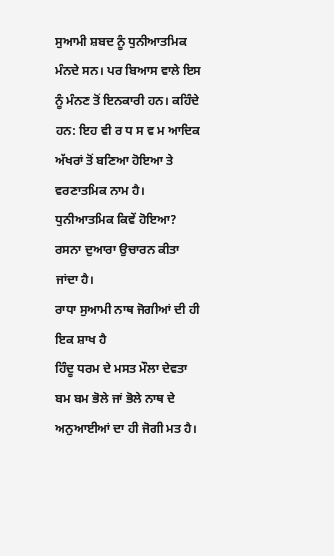ਸੁਆਮੀ ਸ਼ਬਦ ਨੂੰ ਧੁਨੀਆਤਮਿਕ ਮੰਨਦੇ ਸਨ। ਪਰ ਬਿਆਸ ਵਾਲੇ ਇਸ ਨੂੰ ਮੰਨਣ ਤੋਂ ਇਨਕਾਰੀ ਹਨ। ਕਹਿੰਦੇ ਹਨ: ਇਹ ਵੀ ਰ ਧ ਸ ਵ ਮ ਆਦਿਕ ਅੱਖਰਾਂ ਤੋਂ ਬਣਿਆ ਹੋਇਆ ਤੇ ਵਰਣਾਤਮਿਕ ਨਾਮ ਹੈ। ਧੁਨੀਆਤਮਿਕ ਕਿਵੇਂ ਹੋਇਆ? ਰਸਨਾ ਦੁਆਰਾ ਉਚਾਰਨ ਕੀਤਾ ਜਾਂਦਾ ਹੈ।
ਰਾਧਾ ਸੁਆਮੀ ਨਾਥ ਜੋਗੀਆਂ ਦੀ ਹੀ ਇਕ ਸ਼ਾਖ ਹੈ
ਹਿੰਦੂ ਧਰਮ ਦੇ ਮਸਤ ਮੌਲਾ ਦੇਵਤਾ ਬਮ ਬਮ ਭੋਲੇ ਜਾਂ ਭੋਲੇ ਨਾਥ ਦੇ ਅਨੁਆਈਆਂ ਦਾ ਹੀ ਜੋਗੀ ਮਤ ਹੈ।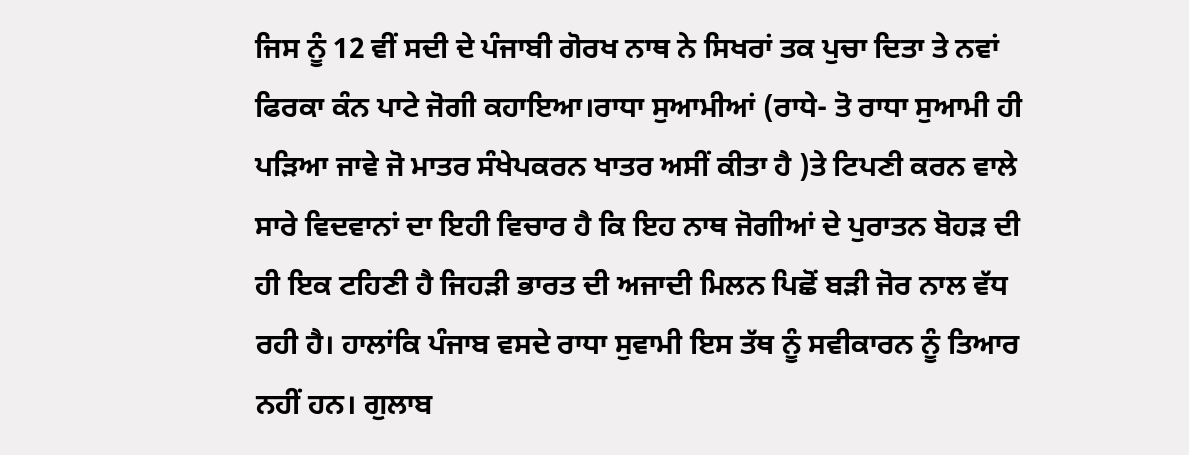ਜਿਸ ਨੂੰ 12 ਵੀਂ ਸਦੀ ਦੇ ਪੰਜਾਬੀ ਗੋਰਖ ਨਾਥ ਨੇ ਸਿਖਰਾਂ ਤਕ ਪੁਚਾ ਦਿਤਾ ਤੇ ਨਵਾਂ ਫਿਰਕਾ ਕੰਨ ਪਾਟੇ ਜੋਗੀ ਕਹਾਇਆ।ਰਾਧਾ ਸੁਆਮੀਆਂ (ਰਾਧੇ- ਤੋ ਰਾਧਾ ਸੁਆਮੀ ਹੀ ਪੜਿਆ ਜਾਵੇ ਜੋ ਮਾਤਰ ਸੰਖੇਪਕਰਨ ਖਾਤਰ ਅਸੀਂ ਕੀਤਾ ਹੈ )ਤੇ ਟਿਪਣੀ ਕਰਨ ਵਾਲੇ ਸਾਰੇ ਵਿਦਵਾਨਾਂ ਦਾ ਇਹੀ ਵਿਚਾਰ ਹੈ ਕਿ ਇਹ ਨਾਥ ਜੋਗੀਆਂ ਦੇ ਪੁਰਾਤਨ ਬੋਹੜ ਦੀ ਹੀ ਇਕ ਟਹਿਣੀ ਹੈ ਜਿਹੜੀ ਭਾਰਤ ਦੀ ਅਜਾਦੀ ਮਿਲਨ ਪਿਛੋਂ ਬੜੀ ਜੋਰ ਨਾਲ ਵੱਧ ਰਹੀ ਹੈ। ਹਾਲਾਂਕਿ ਪੰਜਾਬ ਵਸਦੇ ਰਾਧਾ ਸੁਵਾਮੀ ਇਸ ਤੱਥ ਨੂੰ ਸਵੀਕਾਰਨ ਨੂੰ ਤਿਆਰ ਨਹੀਂ ਹਨ। ਗੁਲਾਬ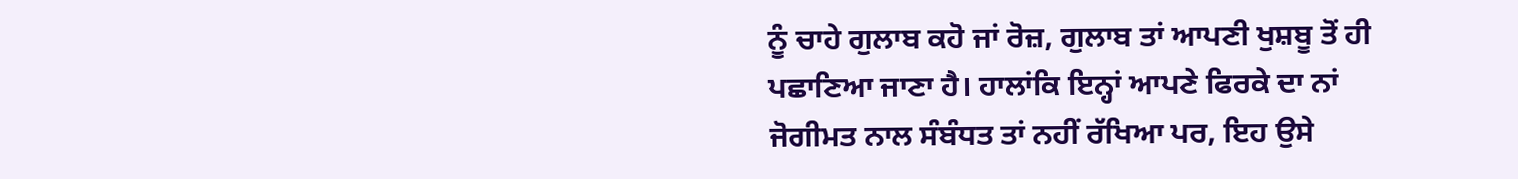ਨੂੰ ਚਾਹੇ ਗੁਲਾਬ ਕਹੋ ਜਾਂ ਰੋਜ਼, ਗੁਲਾਬ ਤਾਂ ਆਪਣੀ ਖੁਸ਼ਬੂ ਤੋਂ ਹੀ ਪਛਾਣਿਆ ਜਾਣਾ ਹੈ। ਹਾਲਾਂਕਿ ਇਨ੍ਹਾਂ ਆਪਣੇ ਫਿਰਕੇ ਦਾ ਨਾਂ ਜੋਗੀਮਤ ਨਾਲ ਸੰਬੰਧਤ ਤਾਂ ਨਹੀਂ ਰੱਖਿਆ ਪਰ, ਇਹ ਉਸੇ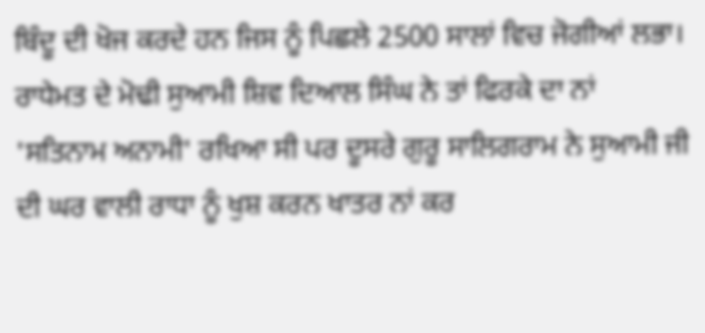ਬਿੰਦੂ ਦੀ ਖੋਜ ਕਰਦੇ ਹਨ ਜਿਸ ਨੂੰ ਪਿਛਲੇ 2500 ਸਾਲਾਂ ਵਿਚ ਜੋਗੀਆਂ ਲਭਾ। ਰਾਧੇਮਤ ਦੇ ਮੋਢੀ ਸੁਆਮੀ ਸ਼ਿਵ ਦਿਆਲ ਸਿੰਘ ਨੇ ਤਾਂ ਫਿਰਕੇ ਦਾ ਨਾਂ 'ਸਤਿਨਾਮ ਅਨਾਮੀ' ਰਖਿਆ ਸੀ ਪਰ ਦੂਸਰੇ ਗੁਰੂ ਸਾਲਿਗਰਾਮ ਨੇ ਸੁਆਮੀ ਜੀ ਦੀ ਘਰ ਵਾਲੀ ਰਾਧਾ ਨੂੰ ਖੁਸ਼ ਕਰਨ ਖਾਤਰ ਨਾਂ ਕਰ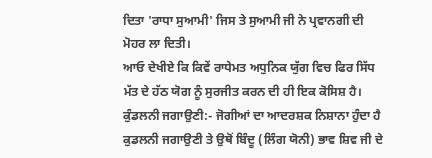ਦਿਤਾ 'ਰਾਧਾ ਸੁਆਮੀ' ਜਿਸ ਤੇ ਸੁਆਮੀ ਜੀ ਨੇ ਪ੍ਰਵਾਨਗੀ ਦੀ ਮੋਹਰ ਲਾ ਦਿਤੀ।
ਆਓ ਦੇਖੀਏ ਕਿ ਕਿਵੇਂ ਰਾਧੇਮਤ ਅਧੁਨਿਕ ਯੁੱਗ ਵਿਚ ਫਿਰ ਸਿੱਧ ਮੱਤ ਦੇ ਹੱਠ ਯੋਗ ਨੂੰ ਸੁਰਜੀਤ ਕਰਨ ਦੀ ਹੀ ਇਕ ਕੋਸਿਸ਼ ਹੈ।
ਕੁੰਡਲਨੀ ਜਗਾਉਣੀ:- ਜੋਗੀਆਂ ਦਾ ਆਦਰਸ਼ਕ ਨਿਸ਼ਾਨਾ ਹੁੰਦਾ ਹੈ ਕੁਡਲਨੀ ਜਗਾਉਣੀ ਤੇ ਉਥੋਂ ਬਿੰਦੂ (ਲਿੰਗ ਯੋਨੀ) ਭਾਵ ਸ਼ਿਵ ਜੀ ਦੇ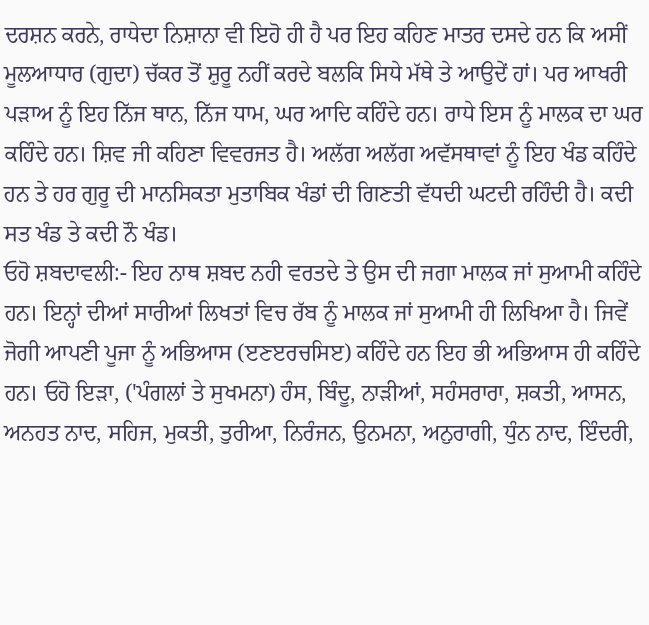ਦਰਸ਼ਨ ਕਰਨੇ, ਰਾਧੇਦਾ ਨਿਸ਼ਾਨਾ ਵੀ ਇਹੋ ਹੀ ਹੈ ਪਰ ਇਹ ਕਹਿਣ ਮਾਤਰ ਦਸਦੇ ਹਨ ਕਿ ਅਸੀਂ ਮੂਲਆਧਾਰ (ਗੁਦਾ) ਚੱਕਰ ਤੋਂ ਸ਼ੁਰੂ ਨਹੀਂ ਕਰਦੇ ਬਲਕਿ ਸਿਧੇ ਮੱਥੇ ਤੇ ਆਉਦੇਂ ਹਾਂ। ਪਰ ਆਖਰੀ ਪੜਾਅ ਨੂੰ ਇਹ ਨਿੱਜ ਥਾਨ, ਨਿੱਜ ਧਾਮ, ਘਰ ਆਦਿ ਕਹਿੰਦੇ ਹਨ। ਰਾਧੇ ਇਸ ਨੂੰ ਮਾਲਕ ਦਾ ਘਰ ਕਹਿੰਦੇ ਹਨ। ਸ਼ਿਵ ਜੀ ਕਹਿਣਾ ਵਿਵਰਜਤ ਹੈ। ਅਲੱਗ ਅਲੱਗ ਅਵੱਸਥਾਵਾਂ ਨੂੰ ਇਹ ਖੰਡ ਕਹਿੰਦੇ ਹਨ ਤੇ ਹਰ ਗੁਰੂ ਦੀ ਮਾਨਸਿਕਤਾ ਮੁਤਾਬਿਕ ਖੰਡਾਂ ਦੀ ਗਿਣਤੀ ਵੱਧਦੀ ਘਟਦੀ ਰਹਿੰਦੀ ਹੈ। ਕਦੀ ਸਤ ਖੰਡ ਤੇ ਕਦੀ ਨੌ ਖੰਡ।
ਓਹੋ ਸ਼ਬਦਾਵਲੀ:- ਇਹ ਨਾਥ ਸ਼ਬਦ ਨਹੀ ਵਰਤਦੇ ਤੇ ਉਸ ਦੀ ਜਗਾ ਮਾਲਕ ਜਾਂ ਸੁਆਮੀ ਕਹਿੰਦੇ ਹਨ। ਇਨ੍ਹਾਂ ਦੀਆਂ ਸਾਰੀਆਂ ਲਿਖਤਾਂ ਵਿਚ ਰੱਬ ਨੂੰ ਮਾਲਕ ਜਾਂ ਸੁਆਮੀ ਹੀ ਲਿਖਿਆ ਹੈ। ਜਿਵੇਂ ਜੋਗੀ ਆਪਣੀ ਪੂਜਾ ਨੂੰ ਅਭਿਆਸ (ੲਣੲਰਚਸਿੲ) ਕਹਿੰਦੇ ਹਨ ਇਹ ਭੀ ਅਭਿਆਸ ਹੀ ਕਹਿੰਦੇ ਹਨ। ਓਹੋ ਇੜਾ, ('ਪੰਗਲਾਂ ਤੇ ਸੁਖਮਨਾ) ਹੰਸ, ਬਿੰਦੂ, ਨਾੜੀਆਂ, ਸਹੰਸਰਾਰਾ, ਸ਼ਕਤੀ, ਆਸਨ, ਅਨਹਤ ਨਾਦ, ਸਹਿਜ, ਮੁਕਤੀ, ਤੁਰੀਆ, ਨਿਰੰਜਨ, ਉਨਮਨਾ, ਅਨੁਰਾਗੀ, ਧੁੰਨ ਨਾਦ, ਇੰਦਰੀ,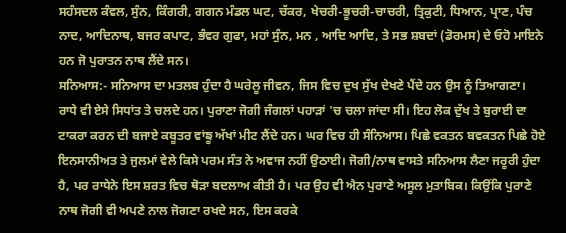ਸਹੰਸਦਲ ਕੰਵਲ, ਸੁੰਨ, ਕਿੰਗਰੀ, ਗਗਨ ਮੰਡਲ ਘਟ, ਚੱਕਰ, ਖੇਚਰੀ-ਭੂਚਰੀ-ਚਾਚਰੀ, ਤ੍ਰਿਕੁਟੀ, ਧਿਆਨ, ਪ੍ਰਾਣ, ਪੰਚ ਨਾਦ, ਆਦਿਨਾਥ, ਬਜਰ ਕਪਾਟ, ਭੰਵਰ ਗੁਫਾ, ਮਹਾਂ ਸੁੰਨ, ਮਨ , ਆਦਿ ਆਦਿ, ਤੇ ਸਭ ਸ਼ਬਦਾਂ (ਡੋਰਮਸ) ਦੇ ਓਹੋ ਮਾਇਨੇ ਹਨ ਜੋ ਪੁਰਾਤਨ ਨਾਥ ਲੈਂਦੇ ਸਨ।
ਸਨਿਆਸ:- ਸਨਿਆਸ ਦਾ ਮਤਲਬ ਹੁੰਦਾ ਹੈ ਘਰੇਲੂ ਜੀਵਨ, ਜਿਸ ਵਿਚ ਦੁਖ ਸੁੱਖ ਦੇਖਣੇ ਪੈਂਦੇ ਹਨ ਉਸ ਨੂੰ ਤਿਆਗਣਾ। ਰਾਧੇ ਵੀ ਏਸੇ ਸਿਧਾਂਤ ਤੇ ਚਲਦੇ ਹਨ। ਪੁਰਾਣਾ ਜੋਗੀ ਜੰਗਲਾਂ ਪਹਾੜਾਂ 'ਚ ਚਲਾ ਜਾਂਦਾ ਸੀ। ਇਹ ਲੋਕ ਦੁੱਖ ਤੇ ਬੁਰਾਈ ਦਾ ਟਾਕਰਾ ਕਰਨ ਦੀ ਬਜਾਏ ਕਬੂਤਰ ਵਾਂਙੂ ਅੱਖਾਂ ਮੀਟ ਲੈਂਦੇ ਹਨ। ਘਰ ਵਿਚ ਹੀ ਸੰਨਿਆਸ। ਪਿਛੇ ਵਕਤਨ ਬਵਕਤਨ ਪਿਛੇ ਹੋਏ ਇਨਸਾਨੀਅਤ ਤੇ ਜੁਲਮਾਂ ਵੇਲੇ ਕਿਸੇ ਪਰਮ ਸੰਤ ਨੇ ਅਵਾਜ ਨਹੀਂ ਉਠਾਈ। ਜੋਗੀ/ਨਾਥ ਵਾਸਤੇ ਸਨਿਆਸ ਲੈਣਾ ਜਰੂਰੀ ਹੁੰਦਾ ਹੈ, ਪਰ ਰਾਧੇਨੇ ਇਸ ਸ਼ਰਤ ਵਿਚ ਥੋੜਾ ਬਦਲਾਅ ਕੀਤੀ ਹੈ। ਪਰ ਉਹ ਵੀ ਐਨ ਪੁਰਾਣੇ ਅਸੂਲ ਮੁਤਾਬਿਕ। ਕਿਉਂਕਿ ਪੁਰਾਣੇ ਨਾਥ ਜੋਗੀ ਵੀ ਅਪਣੇ ਨਾਲ ਜੋਗਣਾ ਰਖਦੇ ਸਨ, ਇਸ ਕਰਕੇ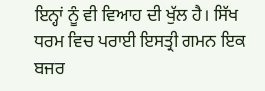ਇਨ੍ਹਾਂ ਨੂੰ ਵੀ ਵਿਆਹ ਦੀ ਖੁੱਲ ਹੈ। ਸਿੱਖ ਧਰਮ ਵਿਚ ਪਰਾਈ ਇਸਤ੍ਰੀ ਗਮਨ ਇਕ ਬਜਰ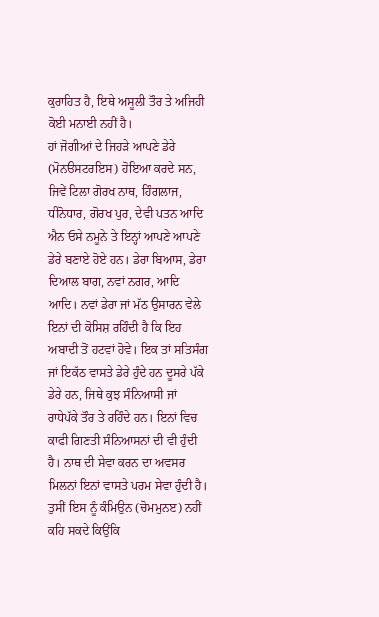ਕੁਰਾਹਿਤ ਹੈ, ਇਥੇ ਅਸੂਲੀ ਤੌਰ ਤੇ ਅਜਿਹੀ ਕੋਈ ਮਨਾਈ ਨਹੀਂ ਹੈ।
ਹਾਂ ਜੋਗੀਆਂ ਦੇ ਜਿਹੜੇ ਆਪਣੇ ਡੇਰੇ (ਮੋਨੳਸਟਰਇਸ) ਹੋਇਆ ਕਰਦੇ ਸਨ, ਜਿਵੇਂ ਟਿਲਾ ਗੋਰਖ ਨਾਥ, ਹਿੰਗਲਾਜ, ਧੀਨੋਧਾਰ, ਗੋਰਖ ਪੁਰ, ਦੇਵੀ ਪਤਨ ਆਦਿ ਐਨ ਓਸੇ ਨਮੂਨੇ ਤੇ ਇਨ੍ਹਾਂ ਆਪਣੇ ਆਪਣੇ ਡੇਰੇ ਬਣਾਏ ਹੋਏ ਹਨ। ਡੇਰਾ ਬਿਆਸ, ਡੇਰਾ ਦਿਆਲ ਬਾਗ, ਨਵਾਂ ਨਗਰ, ਆਦਿ ਆਦਿ। ਨਵਾਂ ਡੇਰਾ ਜਾਂ ਮੱਠ ਉਸਾਰਨ ਵੇਲੇ ਇਨਾਂ ਦੀ ਕੋਸਿਸ਼ ਰਹਿੰਦੀ ਹੈ ਕਿ ਇਹ ਅਬਾਦੀ ਤੋਂ ਹਟਵਾਂ ਹੋਵੇ। ਇਕ ਤਾਂ ਸਤਿਸੰਗ ਜਾਂ ਇਕੱਠ ਵਾਸਤੇ ਡੇਰੇ ਹੁੰਦੇ ਹਨ ਦੂਸਰੇ ਪੱਕੇ ਡੇਰੇ ਹਨ, ਜਿਥੇ ਕੁਝ ਸੰਨਿਆਸੀ ਜਾਂ ਰਾਧੇਪੱਕੇ ਤੌਰ ਤੇ ਰਹਿੰਦੇ ਹਨ। ਇਨਾਂ ਵਿਚ ਕਾਫੀ ਗਿਣਤੀ ਸੰਨਿਆਸਨਾਂ ਦੀ ਵੀ ਹੁੰਦੀ ਹੈ। ਨਾਥ ਦੀ ਸੇਵਾ ਕਰਨ ਦਾ ਅਵਸਰ ਮਿਲਨਾਂ ਇਨਾਂ ਵਾਸਤੇ ਪਰਮ ਸੇਵਾ ਹੁੰਦੀ ਹੈ। ਤੁਸੀਂ ਇਸ ਨੂੰ ਕੰਮਿਉਨ (ਚੋਮਮੁਨੲ) ਨਹੀਂ ਕਹਿ ਸਕਦੇ ਕਿਉਂਕਿ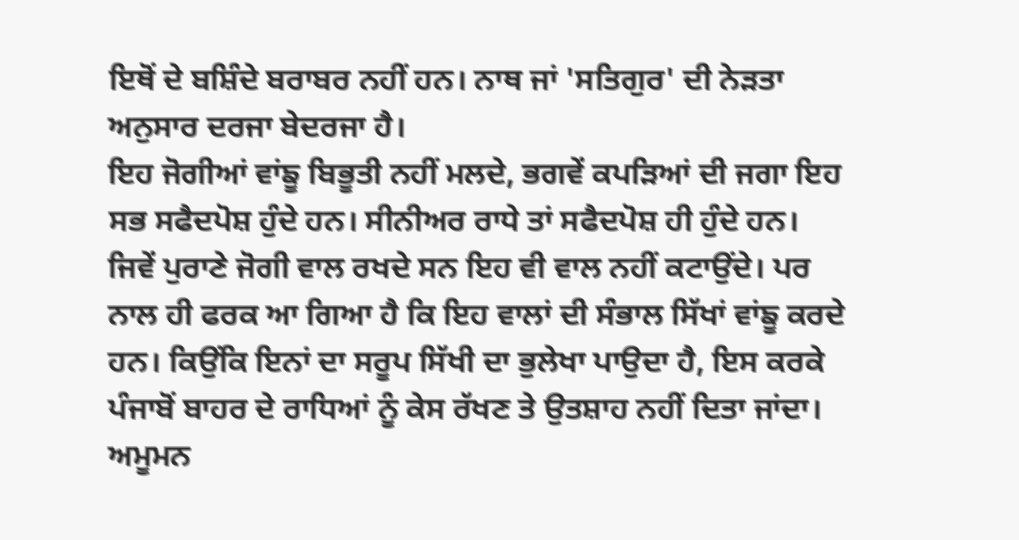ਇਥੋਂ ਦੇ ਬਸ਼ਿੰਦੇ ਬਰਾਬਰ ਨਹੀਂ ਹਨ। ਨਾਥ ਜਾਂ 'ਸਤਿਗੁਰ' ਦੀ ਨੇੜਤਾ ਅਨੁਸਾਰ ਦਰਜਾ ਬੇਦਰਜਾ ਹੈ।
ਇਹ ਜੋਗੀਆਂ ਵਾਂਙੂ ਬਿਭੂਤੀ ਨਹੀਂ ਮਲਦੇ, ਭਗਵੇਂ ਕਪੜਿਆਂ ਦੀ ਜਗਾ ਇਹ ਸਭ ਸਫੈਦਪੋਸ਼ ਹੁੰਦੇ ਹਨ। ਸੀਨੀਅਰ ਰਾਧੇ ਤਾਂ ਸਫੈਦਪੋਸ਼ ਹੀ ਹੁੰਦੇ ਹਨ।
ਜਿਵੇਂ ਪੁਰਾਣੇ ਜੋਗੀ ਵਾਲ ਰਖਦੇ ਸਨ ਇਹ ਵੀ ਵਾਲ ਨਹੀਂ ਕਟਾਉਂਦੇ। ਪਰ ਨਾਲ ਹੀ ਫਰਕ ਆ ਗਿਆ ਹੈ ਕਿ ਇਹ ਵਾਲਾਂ ਦੀ ਸੰਭਾਲ ਸਿੱਖਾਂ ਵਾਂਙੂ ਕਰਦੇ ਹਨ। ਕਿਉਂਕਿ ਇਨਾਂ ਦਾ ਸਰੂਪ ਸਿੱਖੀ ਦਾ ਭੁਲੇਖਾ ਪਾਉਦਾ ਹੈ, ਇਸ ਕਰਕੇ ਪੰਜਾਬੋਂ ਬਾਹਰ ਦੇ ਰਾਧਿਆਂ ਨੂੰ ਕੇਸ ਰੱਖਣ ਤੇ ਉਤਸ਼ਾਹ ਨਹੀਂ ਦਿਤਾ ਜਾਂਦਾ। ਅਮੂਮਨ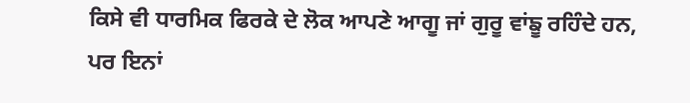ਕਿਸੇ ਵੀ ਧਾਰਮਿਕ ਫਿਰਕੇ ਦੇ ਲੋਕ ਆਪਣੇ ਆਗੂ ਜਾਂ ਗੁਰੂ ਵਾਂਙੂ ਰਹਿੰਦੇ ਹਨ, ਪਰ ਇਨਾਂ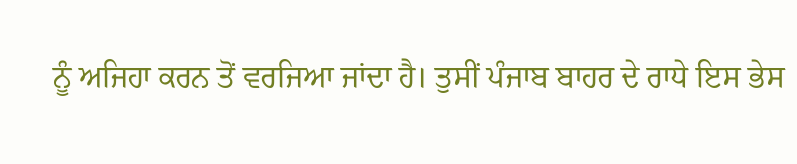ਨੂੰ ਅਜਿਹਾ ਕਰਨ ਤੋਂ ਵਰਜਿਆ ਜਾਂਦਾ ਹੈ। ਤੁਸੀਂ ਪੰਜਾਬ ਬਾਹਰ ਦੇ ਰਾਧੇ ਇਸ ਭੇਸ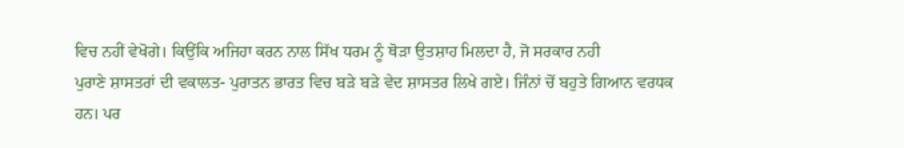ਵਿਚ ਨਹੀਂ ਵੇਖੋਗੇ। ਕਿਉਂਕਿ ਅਜਿਹਾ ਕਰਨ ਨਾਲ ਸਿੱਖ ਧਰਮ ਨੂੰ ਥੋੜਾ ਉਤਸ਼ਾਹ ਮਿਲਦਾ ਹੈ, ਜੋ ਸਰਕਾਰ ਨਹੀ
ਪੁਰਾਣੇ ਸ਼ਾਸਤਰਾਂ ਦੀ ਵਕਾਲਤ- ਪੁਰਾਤਨ ਭਾਰਤ ਵਿਚ ਬੜੇ ਬੜੇ ਵੇਦ ਸ਼ਾਸਤਰ ਲਿਖੇ ਗਏ। ਜਿੰਨਾਂ ਚੋਂ ਬਹੁਤੇ ਗਿਆਨ ਵਰਧਕ ਹਨ। ਪਰ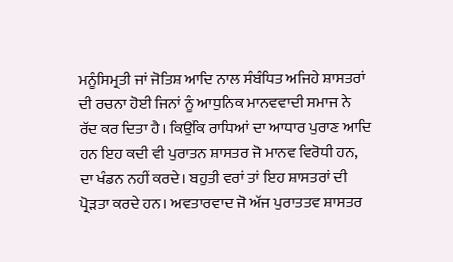ਮਨੂੰਸਿਮ੍ਰਤੀ ਜਾਂ ਜੋਤਿਸ਼ ਆਦਿ ਨਾਲ ਸੰਬੰਧਿਤ ਅਜਿਹੇ ਸ਼ਾਸਤਰਾਂ ਦੀ ਰਚਨਾ ਹੋਈ ਜਿਨਾਂ ਨੂੰ ਆਧੁਨਿਕ ਮਾਨਵਵਾਦੀ ਸਮਾਜ ਨੇ ਰੱਦ ਕਰ ਦਿਤਾ ਹੈ। ਕਿਉਂਕਿ ਰਾਧਿਆਂ ਦਾ ਆਧਾਰ ਪੁਰਾਣ ਆਦਿ ਹਨ ਇਹ ਕਦੀ ਵੀ ਪੁਰਾਤਨ ਸ਼ਾਸਤਰ ਜੋ ਮਾਨਵ ਵਿਰੋਧੀ ਹਨ, ਦਾ ਖੰਡਨ ਨਹੀਂ ਕਰਦੇ। ਬਹੁਤੀ ਵਰਾਂ ਤਾਂ ਇਹ ਸ਼ਾਸਤਰਾਂ ਦੀ ਪ੍ਰੋੜਤਾ ਕਰਦੇ ਹਨ। ਅਵਤਾਰਵਾਦ ਜੋ ਅੱਜ ਪੁਰਾਤਤਵ ਸ਼ਾਸਤਰ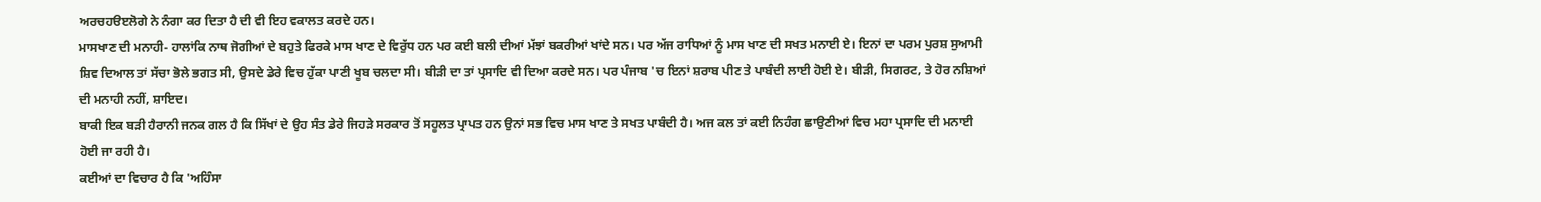ਅਰਚਹੳੲਲੋਗੇ ਨੇ ਨੰਗਾ ਕਰ ਦਿਤਾ ਹੈ ਦੀ ਵੀ ਇਹ ਵਕਾਲਤ ਕਰਦੇ ਹਨ।
ਮਾਸਖਾਣ ਦੀ ਮਨਾਹੀ- ਹਾਲਾਂਕਿ ਨਾਥ ਜੋਗੀਆਂ ਦੇ ਬਹੁਤੇ ਫਿਰਕੇ ਮਾਸ ਖਾਣ ਦੇ ਵਿਰੁੱਧ ਹਨ ਪਰ ਕਈ ਬਲੀ ਦੀਆਂ ਮੱਝਾਂ ਬਕਰੀਆਂ ਖਾਂਦੇ ਸਨ। ਪਰ ਅੱਜ ਰਾਧਿਆਂ ਨੂੰ ਮਾਸ ਖਾਣ ਦੀ ਸਖਤ ਮਨਾਈ ਏ। ਇਨਾਂ ਦਾ ਪਰਮ ਪੁਰਸ਼ ਸੁਆਮੀ ਸ਼ਿਵ ਦਿਆਲ ਤਾਂ ਸੱਚਾ ਭੋਲੇ ਭਗਤ ਸੀ, ਉਸਦੇ ਡੇਰੇ ਵਿਚ ਹੁੱਕਾ ਪਾਣੀ ਖੂਬ ਚਲਦਾ ਸੀ। ਬੀੜੀ ਦਾ ਤਾਂ ਪ੍ਰਸਾਦਿ ਵੀ ਦਿਆ ਕਰਦੇ ਸਨ। ਪਰ ਪੰਜਾਬ 'ਚ ਇਨਾਂ ਸ਼ਰਾਬ ਪੀਣ ਤੇ ਪਾਬੰਦੀ ਲਾਈ ਹੋਈ ਏ। ਬੀੜੀ, ਸਿਗਰਟ, ਤੇ ਹੋਰ ਨਸ਼ਿਆਂ ਦੀ ਮਨਾਹੀ ਨਹੀਂ, ਸ਼ਾਇਦ।
ਬਾਕੀ ਇਕ ਬੜੀ ਹੈਰਾਨੀ ਜਨਕ ਗਲ ਹੈ ਕਿ ਸਿੱਖਾਂ ਦੇ ਉਹ ਸੰਤ ਡੇਰੇ ਜਿਹੜੇ ਸਰਕਾਰ ਤੋਂ ਸਹੂਲਤ ਪ੍ਰਾਪਤ ਹਨ ਉਨਾਂ ਸਭ ਵਿਚ ਮਾਸ ਖਾਣ ਤੇ ਸਖਤ ਪਾਬੰਦੀ ਹੈ। ਅਜ ਕਲ ਤਾਂ ਕਈ ਨਿਹੰਗ ਛਾਉਣੀਆਂ ਵਿਚ ਮਹਾ ਪ੍ਰਸਾਦਿ ਦੀ ਮਨਾਈ ਹੋਈ ਜਾ ਰਹੀ ਹੈ।
ਕਈਆਂ ਦਾ ਵਿਚਾਰ ਹੈ ਕਿ 'ਅਹਿੰਸਾ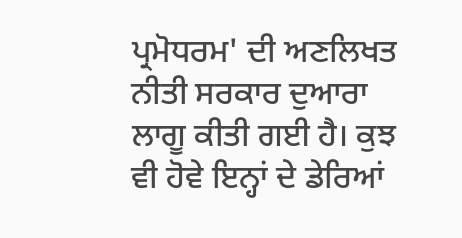ਪ੍ਰਮੋਧਰਮ' ਦੀ ਅਣਲਿਖਤ ਨੀਤੀ ਸਰਕਾਰ ਦੁਆਰਾ ਲਾਗੂ ਕੀਤੀ ਗਈ ਹੈ। ਕੁਝ ਵੀ ਹੋਵੇ ਇਨ੍ਹਾਂ ਦੇ ਡੇਰਿਆਂ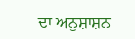ਦਾ ਅਨੁਸ਼ਾਸ਼ਨ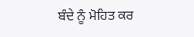ਬੰਦੇ ਨੂੰ ਮੋਹਿਤ ਕਰ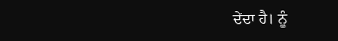ਦੇਂਦਾ ਹੈ। ਨੂੰ